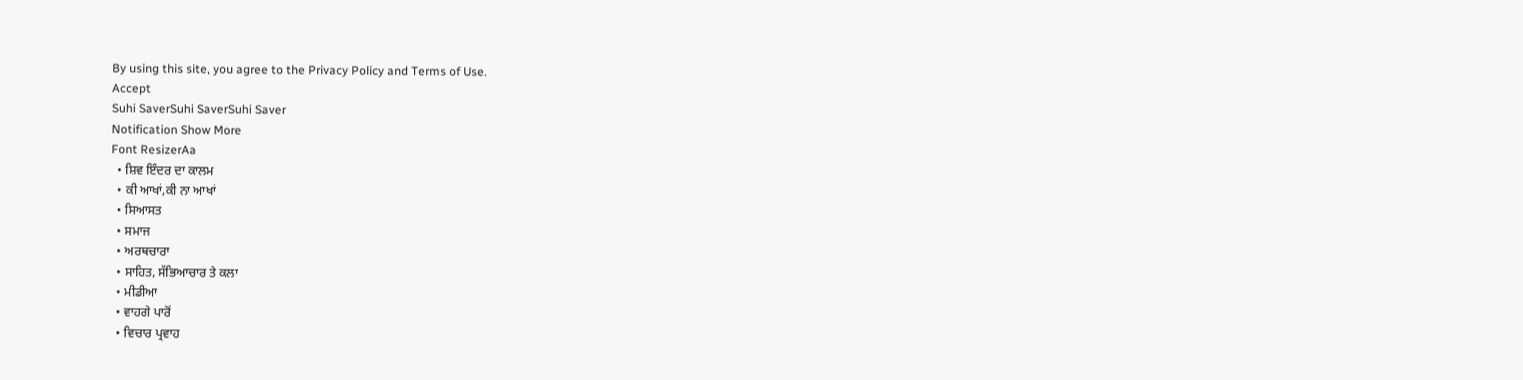By using this site, you agree to the Privacy Policy and Terms of Use.
Accept
Suhi SaverSuhi SaverSuhi Saver
Notification Show More
Font ResizerAa
  • ਸ਼ਿਵ ਇੰਦਰ ਦਾ ਕਾਲਮ
  • ਕੀ ਆਖਾਂ,ਕੀ ਨਾ ਆਖਾਂ
  • ਸਿਆਸਤ
  • ਸਮਾਜ
  • ਅਰਥਚਾਰਾ
  • ਸਾਹਿਤ, ਸੱਭਿਆਚਾਰ ਤੇ ਕਲਾ
  • ਮੀਡੀਆ
  • ਵਾਹਗੇ ਪਾਰੋਂ
  • ਵਿਚਾਰ ਪ੍ਰਵਾਹ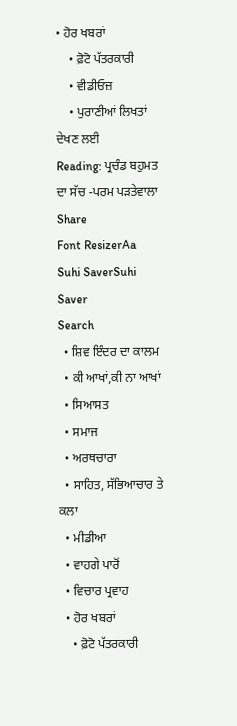• ਹੋਰ ਖਬਰਾਂ
    • ਫ਼ੋਟੋ ਪੱਤਰਕਾਰੀ
    • ਵੀਡੀਓਜ਼
    • ਪੁਰਾਣੀਆਂ ਲਿਖਤਾਂ ਦੇਖਣ ਲਈ
Reading: ਪ੍ਰਚੰਡ ਬਹੁਮਤ ਦਾ ਸੱਚ -ਪਰਮ ਪੜਤੇਵਾਲਾ
Share
Font ResizerAa
Suhi SaverSuhi Saver
Search
  • ਸ਼ਿਵ ਇੰਦਰ ਦਾ ਕਾਲਮ
  • ਕੀ ਆਖਾਂ,ਕੀ ਨਾ ਆਖਾਂ
  • ਸਿਆਸਤ
  • ਸਮਾਜ
  • ਅਰਥਚਾਰਾ
  • ਸਾਹਿਤ, ਸੱਭਿਆਚਾਰ ਤੇ ਕਲਾ
  • ਮੀਡੀਆ
  • ਵਾਹਗੇ ਪਾਰੋਂ
  • ਵਿਚਾਰ ਪ੍ਰਵਾਹ
  • ਹੋਰ ਖਬਰਾਂ
    • ਫ਼ੋਟੋ ਪੱਤਰਕਾਰੀ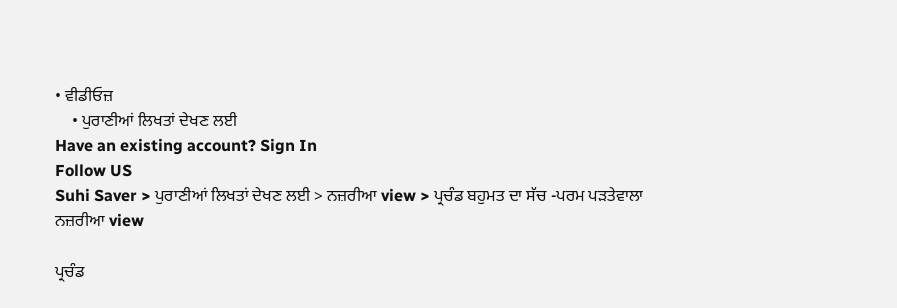• ਵੀਡੀਓਜ਼
    • ਪੁਰਾਣੀਆਂ ਲਿਖਤਾਂ ਦੇਖਣ ਲਈ
Have an existing account? Sign In
Follow US
Suhi Saver > ਪੁਰਾਣੀਆਂ ਲਿਖਤਾਂ ਦੇਖਣ ਲਈ > ਨਜ਼ਰੀਆ view > ਪ੍ਰਚੰਡ ਬਹੁਮਤ ਦਾ ਸੱਚ -ਪਰਮ ਪੜਤੇਵਾਲਾ
ਨਜ਼ਰੀਆ view

ਪ੍ਰਚੰਡ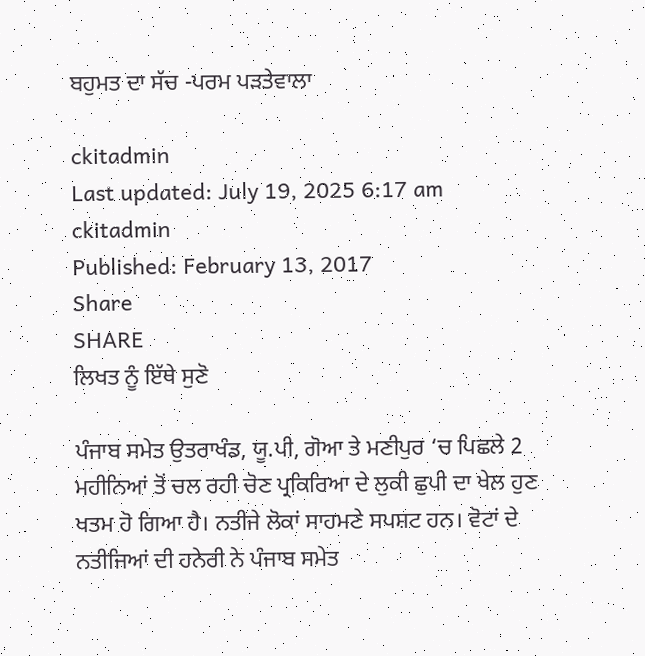ਬਹੁਮਤ ਦਾ ਸੱਚ -ਪਰਮ ਪੜਤੇਵਾਲਾ

ckitadmin
Last updated: July 19, 2025 6:17 am
ckitadmin
Published: February 13, 2017
Share
SHARE
ਲਿਖਤ ਨੂੰ ਇੱਥੇ ਸੁਣੋ

ਪੰਜਾਬ ਸਮੇਤ ਉਤਰਾਖੰਡ, ਯੂ.ਪੀ, ਗੋਆ ਤੇ ਮਣੀਪੁਰ ‘ਚ ਪਿਛਲੇ 2 ਮਹੀਨਿਆਂ ਤੋਂ ਚਲ ਰਹੀ ਚੋਣ ਪ੍ਰਕਿਰਿਆ ਦੇ ਲੁਕੀ ਛੁਪੀ ਦਾ ਖੇਲ ਹੁਣ ਖਤਮ ਹੋ ਗਿਆ ਹੈ। ਨਤੀਜੇ ਲੋਕਾਂ ਸਾਹਮਣੇ ਸਪਸ਼ਟ ਹਨ। ਵੋਟਾਂ ਦੇ ਨਤੀਜਿਆਂ ਦੀ ਹਨੇਰੀ ਨੇ ਪੰਜਾਬ ਸਮੇਤ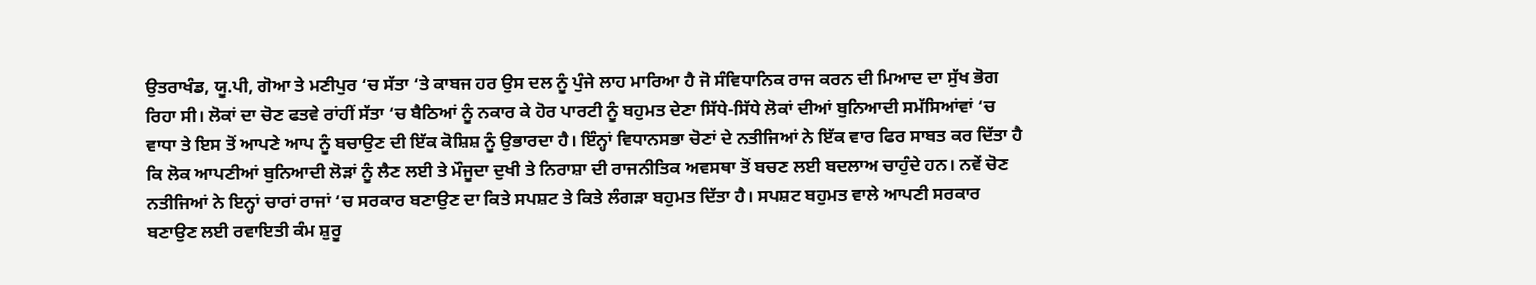ਉਤਰਾਖੰਡ, ਯੂ.ਪੀ, ਗੋਆ ਤੇ ਮਣੀਪੁਰ ‘ਚ ਸੱਤਾ ‘ਤੇ ਕਾਬਜ ਹਰ ਉਸ ਦਲ ਨੂੰ ਪੁੰਜੇ ਲਾਹ ਮਾਰਿਆ ਹੈ ਜੋ ਸੰਵਿਧਾਨਿਕ ਰਾਜ ਕਰਨ ਦੀ ਮਿਆਦ ਦਾ ਸੁੱਖ ਭੋਗ ਰਿਹਾ ਸੀ। ਲੋਕਾਂ ਦਾ ਚੋਣ ਫਤਵੇ ਰਾਂਹੀਂ ਸੱਤਾ ‘ਚ ਬੈਠਿਆਂ ਨੂੰ ਨਕਾਰ ਕੇ ਹੋਰ ਪਾਰਟੀ ਨੂੰ ਬਹੁਮਤ ਦੇਣਾ ਸਿੱਧੇ-ਸਿੱਧੇ ਲੋਕਾਂ ਦੀਆਂ ਬੁਨਿਆਦੀ ਸਮੱਸਿਆਂਵਾਂ ‘ਚ ਵਾਧਾ ਤੇ ਇਸ ਤੋਂ ਆਪਣੇ ਆਪ ਨੂੰ ਬਚਾਉਣ ਦੀ ਇੱਕ ਕੋਸ਼ਿਸ਼ ਨੂੰ ਉਭਾਰਦਾ ਹੈ। ਇੰਨ੍ਹਾਂ ਵਿਧਾਨਸਭਾ ਚੋਣਾਂ ਦੇ ਨਤੀਜਿਆਂ ਨੇ ਇੱਕ ਵਾਰ ਫਿਰ ਸਾਬਤ ਕਰ ਦਿੱਤਾ ਹੈ ਕਿ ਲੋਕ ਆਪਣੀਆਂ ਬੁਨਿਆਦੀ ਲੋੜਾਂ ਨੂੰ ਲੈਣ ਲਈ ਤੇ ਮੌਜੂਦਾ ਦੁਖੀ ਤੇ ਨਿਰਾਸ਼ਾ ਦੀ ਰਾਜਨੀਤਿਕ ਅਵਸਥਾ ਤੋਂ ਬਚਣ ਲਈ ਬਦਲਾਅ ਚਾਹੁੰਦੇ ਹਨ। ਨਵੇਂ ਚੋਣ ਨਤੀਜਿਆਂ ਨੇ ਇਨ੍ਹਾਂ ਚਾਰਾਂ ਰਾਜਾਂ ‘ਚ ਸਰਕਾਰ ਬਣਾਉਣ ਦਾ ਕਿਤੇ ਸਪਸ਼ਟ ਤੇ ਕਿਤੇ ਲੰਗੜਾ ਬਹੁਮਤ ਦਿੱਤਾ ਹੈ। ਸਪਸ਼ਟ ਬਹੁਮਤ ਵਾਲੇ ਆਪਣੀ ਸਰਕਾਰ ਬਣਾਉਣ ਲਈ ਰਵਾਇਤੀ ਕੰਮ ਸ਼ੁਰੂ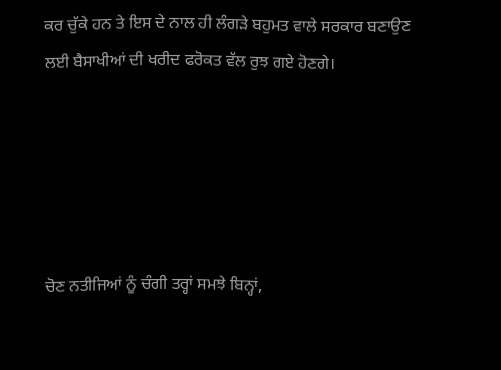ਕਰ ਚੁੱਕੇ ਹਨ ਤੇ ਇਸ ਦੇ ਨਾਲ ਹੀ ਲੰਗੜੇ ਬਹੁਮਤ ਵਾਲੇ ਸਰਕਾਰ ਬਣਾਉਣ ਲਈ ਬੈਸਾਖੀਆਂ ਦੀ ਖਰੀਦ ਫਰੋਕਤ ਵੱਲ ਰੁਝ ਗਏ ਹੋਣਗੇ।





ਚੋਣ ਨਤੀਜਿਆਂ ਨੂੰ ਚੰਗੀ ਤਰ੍ਹਾਂ ਸਮਝੇ ਬਿਨ੍ਹਾਂ,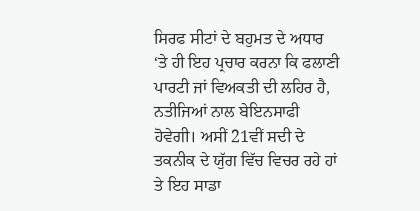ਸਿਰਫ ਸੀਟਾਂ ਦੇ ਬਹੁਮਤ ਦੇ ਅਧਾਰ ‘ਤੇ ਹੀ ਇਹ ਪ੍ਰਚਾਰ ਕਰਨਾ ਕਿ ਫਲਾਣੀ ਪਾਰਟੀ ਜਾਂ ਵਿਅਕਤੀ ਦੀ ਲਹਿਰ ਹੈ, ਨਤੀਜਿਆਂ ਨਾਲ ਬੇਇਨਸਾਫੀ ਹੋਵੇਗੀ। ਅਸੀਂ 21ਵੀਂ ਸਦੀ ਦੇ ਤਕਨੀਕ ਦੇ ਯੁੱਗ ਵਿੱਚ ਵਿਚਰ ਰਹੇ ਹਾਂ ਤੇ ਇਹ ਸਾਡਾ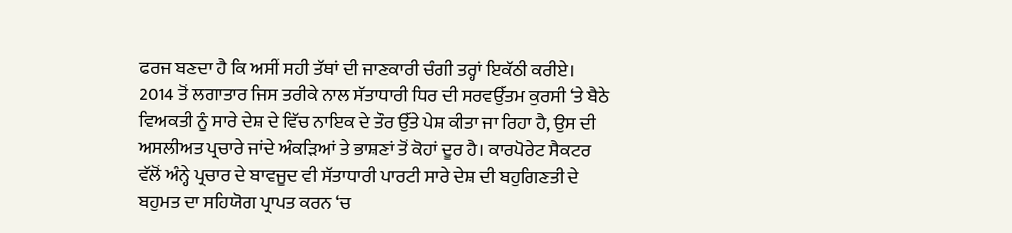ਫਰਜ ਬਣਦਾ ਹੈ ਕਿ ਅਸੀਂ ਸਹੀ ਤੱਥਾਂ ਦੀ ਜਾਣਕਾਰੀ ਚੰਗੀ ਤਰ੍ਹਾਂ ਇਕੱਠੀ ਕਰੀਏ। 2014 ਤੋਂ ਲਗਾਤਾਰ ਜਿਸ ਤਰੀਕੇ ਨਾਲ ਸੱਤਾਧਾਰੀ ਧਿਰ ਦੀ ਸਰਵਉੱਤਮ ਕੁਰਸੀ ‘ਤੇ ਬੈਠੇ ਵਿਅਕਤੀ ਨੂੰ ਸਾਰੇ ਦੇਸ਼ ਦੇ ਵਿੱਚ ਨਾਇਕ ਦੇ ਤੌਰ ਉੱਤੇ ਪੇਸ਼ ਕੀਤਾ ਜਾ ਰਿਹਾ ਹੈ, ਉਸ ਦੀ ਅਸਲੀਅਤ ਪ੍ਰਚਾਰੇ ਜਾਂਦੇ ਅੰਕੜਿਆਂ ਤੇ ਭਾਸ਼ਣਾਂ ਤੋਂ ਕੋਹਾਂ ਦੂਰ ਹੈ। ਕਾਰਪੋਰੇਟ ਸੈਕਟਰ ਵੱਲੋਂ ਅੰਨ੍ਹੇ ਪ੍ਰਚਾਰ ਦੇ ਬਾਵਜੂਦ ਵੀ ਸੱਤਾਧਾਰੀ ਪਾਰਟੀ ਸਾਰੇ ਦੇਸ਼ ਦੀ ਬਹੁਗਿਣਤੀ ਦੇ ਬਹੁਮਤ ਦਾ ਸਹਿਯੋਗ ਪ੍ਰਾਪਤ ਕਰਨ ‘ਚ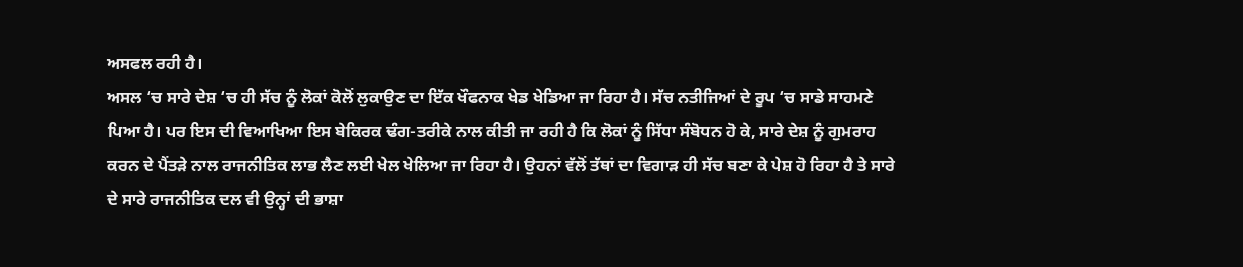ਅਸਫਲ ਰਹੀ ਹੈ।
ਅਸਲ ‘ਚ ਸਾਰੇ ਦੇਸ਼ ‘ਚ ਹੀ ਸੱਚ ਨੂੰ ਲੋਕਾਂ ਕੋਲੋਂ ਲੁਕਾਉਣ ਦਾ ਇੱਕ ਖੌਫਨਾਕ ਖੇਡ ਖੇਡਿਆ ਜਾ ਰਿਹਾ ਹੈ। ਸੱਚ ਨਤੀਜਿਆਂ ਦੇ ਰੂਪ ‘ਚ ਸਾਡੇ ਸਾਹਮਣੇ ਪਿਆ ਹੈ। ਪਰ ਇਸ ਦੀ ਵਿਆਖਿਆ ਇਸ ਬੇਕਿਰਕ ਢੰਗ-ਤਰੀਕੇ ਨਾਲ ਕੀਤੀ ਜਾ ਰਹੀ ਹੈ ਕਿ ਲੋਕਾਂ ਨੂੰ ਸਿੱਧਾ ਸੰਬੋਧਨ ਹੋ ਕੇ, ਸਾਰੇ ਦੇਸ਼ ਨੂੰ ਗੁਮਰਾਹ ਕਰਨ ਦੇ ਪੈਂਤੜੇ ਨਾਲ ਰਾਜਨੀਤਿਕ ਲਾਭ ਲੈਣ ਲਈ ਖੇਲ ਖੇਲਿਆ ਜਾ ਰਿਹਾ ਹੈ। ਉਹਨਾਂ ਵੱਲੋਂ ਤੱਥਾਂ ਦਾ ਵਿਗਾੜ ਹੀ ਸੱਚ ਬਣਾ ਕੇ ਪੇਸ਼ ਹੋ ਰਿਹਾ ਹੈ ਤੇ ਸਾਰੇ ਦੇ ਸਾਰੇ ਰਾਜਨੀਤਿਕ ਦਲ ਵੀ ਉਨ੍ਹਾਂ ਦੀ ਭਾਸ਼ਾ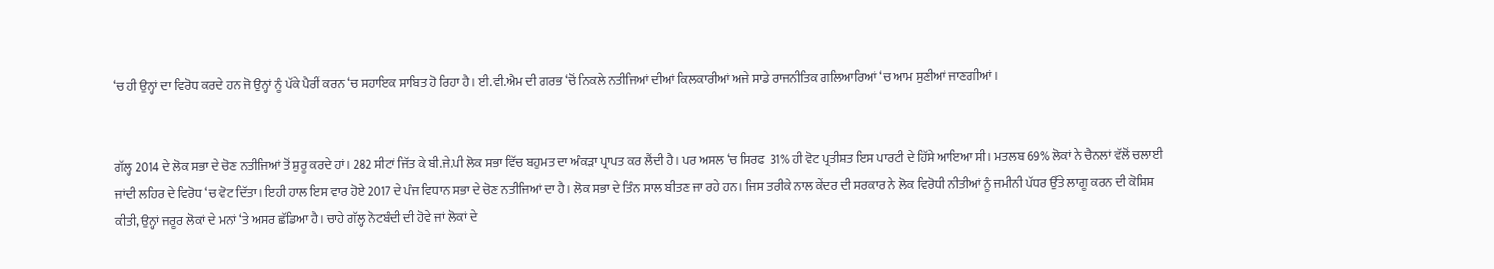‘ਚ ਹੀ ਉਨ੍ਹਾਂ ਦਾ ਵਿਰੋਧ ਕਰਦੇ ਹਨ ਜੋ ਉਨ੍ਹਾਂ ਨੂੰ ਪੱਕੇ ਪੈਰੀਂ ਕਰਨ ‘ਚ ਸਹਾਇਕ ਸਾਬਿਤ ਹੋ ਰਿਹਾ ਹੈ। ਈ.ਵੀ.ਐਮ ਦੀ ਗਰਭ ‘ਚੋਂ ਨਿਕਲੇ ਨਤੀਜਿਆਂ ਦੀਆਂ ਕਿਲਕਾਰੀਆਂ ਅਜੇ ਸਾਡੇ ਰਾਜਨੀਤਿਕ ਗਲਿਆਰਿਆਂ ‘ਚ ਆਮ ਸੁਣੀਆਂ ਜਾਣਗੀਆਂ।


ਗੱਲ੍ਹ 2014 ਦੇ ਲੋਕ ਸਭਾ ਦੇ ਚੋਣ ਨਤੀਜਿਆਂ ਤੋਂ ਸ਼ੁਰੂ ਕਰਦੇ ਹਾਂ। 282 ਸੀਟਾਂ ਜਿੱਤ ਕੇ ਬੀ.ਜੇ.ਪੀ ਲੋਕ ਸਭਾ ਵਿੱਚ ਬਹੁਮਤ ਦਾ ਅੰਕੜਾ ਪ੍ਰਾਪਤ ਕਰ ਲੈਂਦੀ ਹੈ। ਪਰ ਅਸਲ ‘ਚ ਸਿਰਫ  31% ਹੀ ਵੋਟ ਪ੍ਰਤੀਸ਼ਤ ਇਸ ਪਾਰਟੀ ਦੇ ਹਿੱਸੇ ਆਇਆ ਸੀ। ਮਤਲਬ 69% ਲੋਕਾਂ ਨੇ ਚੈਨਲਾਂ ਵੱਲੋਂ ਚਲਾਈ ਜਾਂਦੀ ਲਹਿਰ ਦੇ ਵਿਰੋਧ ‘ਚ ਵੋਟ ਦਿੱਤਾ। ਇਹੀ ਹਾਲ ਇਸ ਵਾਰ ਹੋਏ 2017 ਦੇ ਪੰਜ ਵਿਧਾਨ ਸਭਾ ਦੇ ਚੋਣ ਨਤੀਜਿਆਂ ਦਾ ਹੈ। ਲੋਕ ਸਭਾ ਦੇ ਤਿੰਨ ਸਾਲ ਬੀਤਣ ਜਾ ਰਹੇ ਹਨ। ਜਿਸ ਤਰੀਕੇ ਨਾਲ ਕੇਂਦਰ ਦੀ ਸਰਕਾਰ ਨੇ ਲੋਕ ਵਿਰੋਧੀ ਨੀਤੀਆਂ ਨੂੰ ਜਮੀਨੀ ਪੱਧਰ ਉੱਤੇ ਲਾਗੂ ਕਰਨ ਦੀ ਕੋਸ਼ਿਸ਼ ਕੀਤੀ, ਉਨ੍ਹਾਂ ਜਰੂਰ ਲੋਕਾਂ ਦੇ ਮਨਾਂ ‘ਤੇ ਅਸਰ ਛੱਡਿਆ ਹੈ। ਚਾਹੇ ਗੱਲ੍ਹ ਨੋਟਬੰਦੀ ਦੀ ਹੋਵੇ ਜਾਂ ਲੋਕਾਂ ਦੇ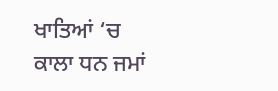ਖਾਤਿਆਂ ‘ਚ ਕਾਲਾ ਧਨ ਜਮਾਂ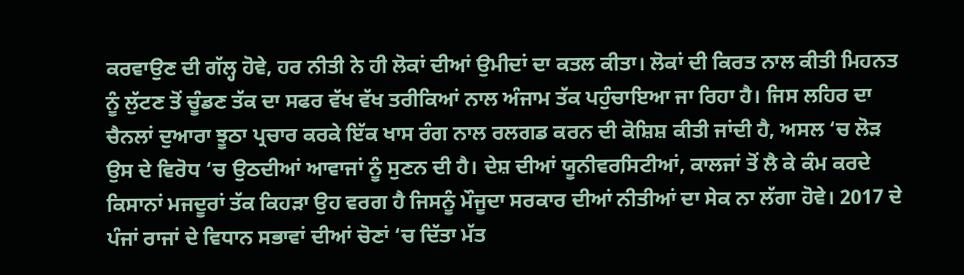ਕਰਵਾਉਣ ਦੀ ਗੱਲ੍ਹ ਹੋਵੇ, ਹਰ ਨੀਤੀ ਨੇ ਹੀ ਲੋਕਾਂ ਦੀਆਂ ਉਮੀਦਾਂ ਦਾ ਕਤਲ ਕੀਤਾ। ਲੋਕਾਂ ਦੀ ਕਿਰਤ ਨਾਲ ਕੀਤੀ ਮਿਹਨਤ ਨੂੰ ਲੁੱਟਣ ਤੋਂ ਚੂੰਡਣ ਤੱਕ ਦਾ ਸਫਰ ਵੱਖ ਵੱਖ ਤਰੀਕਿਆਂ ਨਾਲ ਅੰਜਾਮ ਤੱਕ ਪਹੁੰਚਾਇਆ ਜਾ ਰਿਹਾ ਹੈ। ਜਿਸ ਲਹਿਰ ਦਾ ਚੈਨਲਾਂ ਦੁਆਰਾ ਝੂਠਾ ਪ੍ਰਚਾਰ ਕਰਕੇ ਇੱਕ ਖਾਸ ਰੰਗ ਨਾਲ ਰਲਗਡ ਕਰਨ ਦੀ ਕੋਸ਼ਿਸ਼ ਕੀਤੀ ਜਾਂਦੀ ਹੈ, ਅਸਲ ‘ਚ ਲੋੜ ਉਸ ਦੇ ਵਿਰੋਧ ‘ਚ ਉਠਦੀਆਂ ਆਵਾਜਾਂ ਨੂੰ ਸੁਣਨ ਦੀ ਹੈ। ਦੇਸ਼ ਦੀਆਂ ਯੂਨੀਵਰਸਿਟੀਆਂ, ਕਾਲਜਾਂ ਤੋਂ ਲੈ ਕੇ ਕੰਮ ਕਰਦੇ ਕਿਸਾਨਾਂ ਮਜਦੂਰਾਂ ਤੱਕ ਕਿਹੜਾ ਉਹ ਵਰਗ ਹੈ ਜਿਸਨੂੰ ਮੌਜੂਦਾ ਸਰਕਾਰ ਦੀਆਂ ਨੀਤੀਆਂ ਦਾ ਸੇਕ ਨਾ ਲੱਗਾ ਹੋਵੇ। 2017 ਦੇ ਪੰਜਾਂ ਰਾਜਾਂ ਦੇ ਵਿਧਾਨ ਸਭਾਵਾਂ ਦੀਆਂ ਚੋਣਾਂ ‘ਚ ਦਿੱਤਾ ਮੱਤ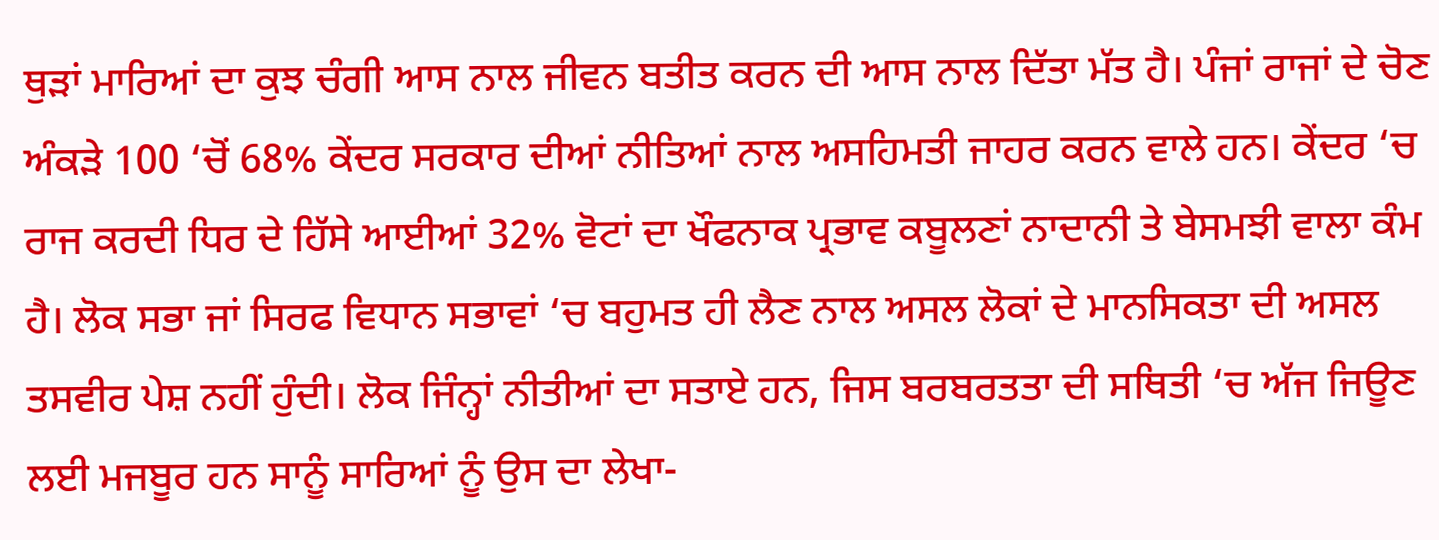ਥੁੜਾਂ ਮਾਰਿਆਂ ਦਾ ਕੁਝ ਚੰਗੀ ਆਸ ਨਾਲ ਜੀਵਨ ਬਤੀਤ ਕਰਨ ਦੀ ਆਸ ਨਾਲ ਦਿੱਤਾ ਮੱਤ ਹੈ। ਪੰਜਾਂ ਰਾਜਾਂ ਦੇ ਚੋਣ ਅੰਕੜੇ 100 ‘ਚੋਂ 68% ਕੇਂਦਰ ਸਰਕਾਰ ਦੀਆਂ ਨੀਤਿਆਂ ਨਾਲ ਅਸਹਿਮਤੀ ਜਾਹਰ ਕਰਨ ਵਾਲੇ ਹਨ। ਕੇਂਦਰ ‘ਚ ਰਾਜ ਕਰਦੀ ਧਿਰ ਦੇ ਹਿੱਸੇ ਆਈਆਂ 32% ਵੋਟਾਂ ਦਾ ਖੌਫਨਾਕ ਪ੍ਰਭਾਵ ਕਬੂਲਣਾਂ ਨਾਦਾਨੀ ਤੇ ਬੇਸਮਝੀ ਵਾਲਾ ਕੰਮ ਹੈ। ਲੋਕ ਸਭਾ ਜਾਂ ਸਿਰਫ ਵਿਧਾਨ ਸਭਾਵਾਂ ‘ਚ ਬਹੁਮਤ ਹੀ ਲੈਣ ਨਾਲ ਅਸਲ ਲੋਕਾਂ ਦੇ ਮਾਨਸਿਕਤਾ ਦੀ ਅਸਲ ਤਸਵੀਰ ਪੇਸ਼ ਨਹੀਂ ਹੁੰਦੀ। ਲੋਕ ਜਿੰਨ੍ਹਾਂ ਨੀਤੀਆਂ ਦਾ ਸਤਾਏ ਹਨ, ਜਿਸ ਬਰਬਰਤਤਾ ਦੀ ਸਥਿਤੀ ‘ਚ ਅੱਜ ਜਿਊਣ ਲਈ ਮਜਬੂਰ ਹਨ ਸਾਨੂੰ ਸਾਰਿਆਂ ਨੂੰ ਉਸ ਦਾ ਲੇਖਾ-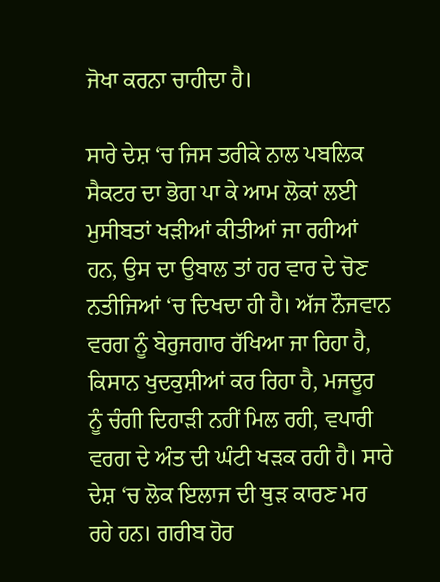ਜੋਖਾ ਕਰਨਾ ਚਾਹੀਦਾ ਹੈ।

ਸਾਰੇ ਦੇਸ਼ ‘ਚ ਜਿਸ ਤਰੀਕੇ ਨਾਲ ਪਬਲਿਕ ਸੈਕਟਰ ਦਾ ਭੋਗ ਪਾ ਕੇ ਆਮ ਲੋਕਾਂ ਲਈ ਮੁਸੀਬਤਾਂ ਖੜੀਆਂ ਕੀਤੀਆਂ ਜਾ ਰਹੀਆਂ ਹਨ, ਉਸ ਦਾ ਉਬਾਲ ਤਾਂ ਹਰ ਵਾਰ ਦੇ ਚੋਣ ਨਤੀਜਿਆਂ ‘ਚ ਦਿਖਦਾ ਹੀ ਹੈ। ਅੱਜ ਨੌਜਵਾਨ ਵਰਗ ਨੂੰ ਬੇਰੁਜਗਾਰ ਰੱਖਿਆ ਜਾ ਰਿਹਾ ਹੈ, ਕਿਸਾਨ ਖੁਦਕੁਸ਼ੀਆਂ ਕਰ ਰਿਹਾ ਹੈ, ਮਜਦੂਰ ਨੂੰ ਚੰਗੀ ਦਿਹਾੜੀ ਨਹੀਂ ਮਿਲ ਰਹੀ, ਵਪਾਰੀ ਵਰਗ ਦੇ ਅੰਤ ਦੀ ਘੰਟੀ ਖੜਕ ਰਹੀ ਹੈ। ਸਾਰੇ ਦੇਸ਼ ‘ਚ ਲੋਕ ਇਲਾਜ ਦੀ ਥੁੜ ਕਾਰਣ ਮਰ ਰਹੇ ਹਨ। ਗਰੀਬ ਹੋਰ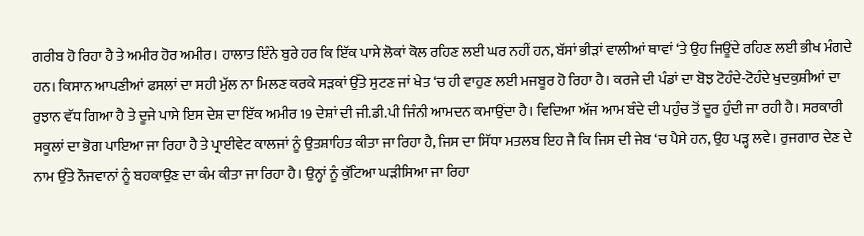ਗਰੀਬ ਹੋ ਰਿਹਾ ਹੈ ਤੇ ਅਮੀਰ ਹੋਰ ਅਮੀਰ। ਹਾਲਾਤ ਇੰਨੇ ਬੁਰੇ ਹਰ ਕਿ ਇੱਕ ਪਾਸੇ ਲੋਕਾਂ ਕੋਲ ਰਹਿਣ ਲਈ ਘਰ ਨਹੀਂ ਹਨ, ਬੱਸਾਂ ਭੀੜਾਂ ਵਾਲੀਆਂ ਥਾਵਾਂ ‘ਤੇ ਉਹ ਜਿਊਂਦੇ ਰਹਿਣ ਲਈ ਭੀਖ ਮੰਗਦੇ ਹਨ। ਕਿਸਾਨ ਆਪਣੀਆਂ ਫਸਲਾਂ ਦਾ ਸਹੀ ਮੁੱਲ ਨਾ ਮਿਲਣ ਕਰਕੇ ਸੜਕਾਂ ਉੱਤੇ ਸੁਟਣ ਜਾਂ ਖੇਤ ‘ਚ ਹੀ ਵਾਹੁਣ ਲਈ ਮਜਬੂਰ ਹੋ ਰਿਹਾ ਹੈ। ਕਰਜੇ ਦੀ ਪੰਡਾਂ ਦਾ ਬੋਝ ਟੋਹੰਦੇ-ਟੋਹੰਦੇ ਖੁਦਕੁਸ਼ੀਆਂ ਦਾ ਰੁਝਾਨ ਵੱਧ ਗਿਆ ਹੈ ਤੇ ਦੂਜੇ ਪਾਸੇ ਇਸ ਦੇਸ਼ ਦਾ ਇੱਕ ਅਮੀਰ 19 ਦੇਸ਼ਾਂ ਦੀ ਜੀ.ਡੀ.ਪੀ ਜਿੰਨੀ ਆਮਦਨ ਕਮਾਉਂਦਾ ਹੈ। ਵਿਦਿਆ ਅੱਜ ਆਮ ਬੰਦੇ ਦੀ ਪਹੁੰਚ ਤੋਂ ਦੂਰ ਹੁੰਦੀ ਜਾ ਰਹੀ ਹੈ। ਸਰਕਾਰੀ ਸਕੂਲਾਂ ਦਾ ਭੋਗ ਪਾਇਆ ਜਾ ਰਿਹਾ ਹੈ ਤੇ ਪ੍ਰਾਈਵੇਟ ਕਾਲਜਾਂ ਨੂੰ ਉਤਸ਼ਾਹਿਤ ਕੀਤਾ ਜਾ ਰਿਹਾ ਹੈ, ਜਿਸ ਦਾ ਸਿੱਧਾ ਮਤਲਬ ਇਹ ਜੈ ਕਿ ਜਿਸ ਦੀ ਜੇਬ ‘ਚ ਪੈਸੇ ਹਨ, ਉਹ ਪੜ੍ਹ ਲਵੇ। ਰੁਜਗਾਰ ਦੇਣ ਦੇ ਨਾਮ ਉੱਤੇ ਨੌਜਵਾਨਾਂ ਨੂੰ ਬਹਕਾਉਣ ਦਾ ਕੰਮ ਕੀਤਾ ਜਾ ਰਿਹਾ ਹੈ। ਉਨ੍ਹਾਂ ਨੂੰ ਕੁੱਟਿਆ ਘੜੀਸਿਆ ਜਾ ਰਿਹਾ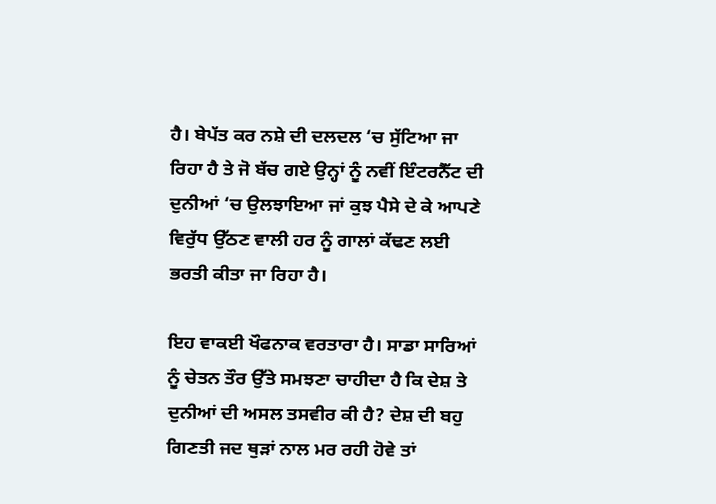ਹੈ। ਬੇਪੱਤ ਕਰ ਨਸ਼ੇ ਦੀ ਦਲਦਲ ‘ਚ ਸੁੱਟਿਆ ਜਾ ਰਿਹਾ ਹੈ ਤੇ ਜੋ ਬੱਚ ਗਏ ਉਨ੍ਹਾਂ ਨੂੰ ਨਵੀਂ ਇੰਟਰਨੈੱਟ ਦੀ ਦੁਨੀਆਂ ‘ਚ ਉਲਝਾਇਆ ਜਾਂ ਕੁਝ ਪੈਸੇ ਦੇ ਕੇ ਆਪਣੇ ਵਿਰੁੱਧ ਉੱਠਣ ਵਾਲੀ ਹਰ ਨੂੰ ਗਾਲਾਂ ਕੱਢਣ ਲਈ ਭਰਤੀ ਕੀਤਾ ਜਾ ਰਿਹਾ ਹੈ।

ਇਹ ਵਾਕਈ ਖੌਫਨਾਕ ਵਰਤਾਰਾ ਹੈ। ਸਾਡਾ ਸਾਰਿਆਂ ਨੂੰ ਚੇਤਨ ਤੌਰ ਉੱਤੇ ਸਮਝਣਾ ਚਾਹੀਦਾ ਹੈ ਕਿ ਦੇਸ਼ ਤੇ ਦੁਨੀਆਂ ਦੀ ਅਸਲ ਤਸਵੀਰ ਕੀ ਹੈ? ਦੇਸ਼ ਦੀ ਬਹੁ ਗਿਣਤੀ ਜਦ ਥੁੜਾਂ ਨਾਲ ਮਰ ਰਹੀ ਹੋਵੇ ਤਾਂ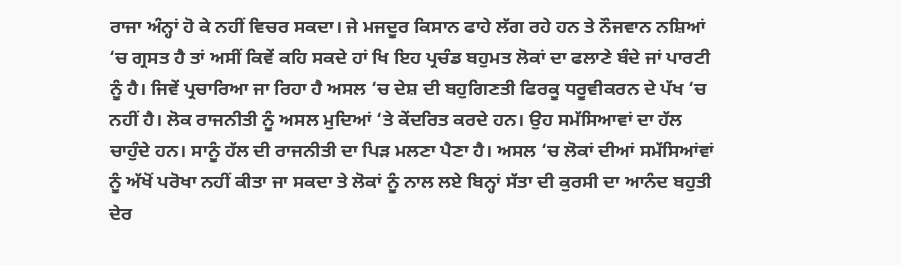ਰਾਜਾ ਅੰਨ੍ਹਾਂ ਹੋ ਕੇ ਨਹੀਂ ਵਿਚਰ ਸਕਦਾ। ਜੇ ਮਜਦੂਰ ਕਿਸਾਨ ਫਾਹੇ ਲੱਗ ਰਹੇ ਹਨ ਤੇ ਨੌਜਵਾਨ ਨਸ਼ਿਆਂ ‘ਚ ਗ੍ਰਸਤ ਹੈ ਤਾਂ ਅਸੀਂ ਕਿਵੇਂ ਕਹਿ ਸਕਦੇ ਹਾਂ ਖਿ ਇਹ ਪ੍ਰਚੰਡ ਬਹੁਮਤ ਲੋਕਾਂ ਦਾ ਫਲਾਣੇ ਬੰਦੇ ਜਾਂ ਪਾਰਟੀ ਨੂੰ ਹੈ। ਜਿਵੇਂ ਪ੍ਰਚਾਰਿਆ ਜਾ ਰਿਹਾ ਹੈ ਅਸਲ ‘ਚ ਦੇਸ਼ ਦੀ ਬਹੁਗਿਣਤੀ ਫਿਰਕੂ ਧਰੂਵੀਕਰਨ ਦੇ ਪੱਖ ‘ਚ ਨਹੀਂ ਹੈ। ਲੋਕ ਰਾਜਨੀਤੀ ਨੂੰ ਅਸਲ ਮੁਦਿਆਂ ‘ਤੇ ਕੇਂਦਰਿਤ ਕਰਦੇ ਹਨ। ਉਹ ਸਮੱਸਿਆਵਾਂ ਦਾ ਹੱਲ ਚਾਹੁੰਦੇ ਹਨ। ਸਾਨੂੰ ਹੱਲ ਦੀ ਰਾਜਨੀਤੀ ਦਾ ਪਿੜ ਮਲਣਾ ਪੈਣਾ ਹੈ। ਅਸਲ ‘ਚ ਲੋਕਾਂ ਦੀਆਂ ਸਮੱਸਿਆਂਵਾਂ ਨੂੰ ਅੱਖੋਂ ਪਰੋਖਾ ਨਹੀਂ ਕੀਤਾ ਜਾ ਸਕਦਾ ਤੇ ਲੋਕਾਂ ਨੂੰ ਨਾਲ ਲਏ ਬਿਨ੍ਹਾਂ ਸੱਤਾ ਦੀ ਕੁਰਸੀ ਦਾ ਆਨੰਦ ਬਹੁਤੀ ਦੇਰ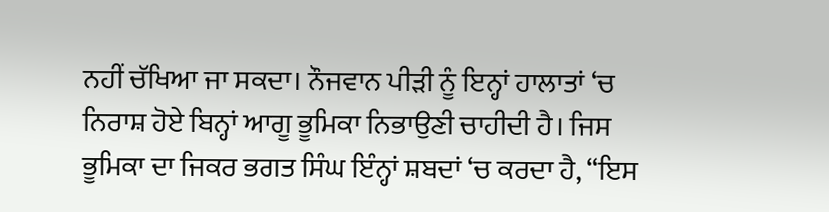ਨਹੀਂ ਚੱਖਿਆ ਜਾ ਸਕਦਾ। ਨੌਜਵਾਨ ਪੀੜੀ ਨੂੰ ਇਨ੍ਹਾਂ ਹਾਲਾਤਾਂ ‘ਚ ਨਿਰਾਸ਼ ਹੋਏ ਬਿਨ੍ਹਾਂ ਆਗੂ ਭੂਮਿਕਾ ਨਿਭਾਉਣੀ ਚਾਹੀਦੀ ਹੈ। ਜਿਸ ਭੂਮਿਕਾ ਦਾ ਜਿਕਰ ਭਗਤ ਸਿੰਘ ਇੰਨ੍ਹਾਂ ਸ਼ਬਦਾਂ ‘ਚ ਕਰਦਾ ਹੈ, “ਇਸ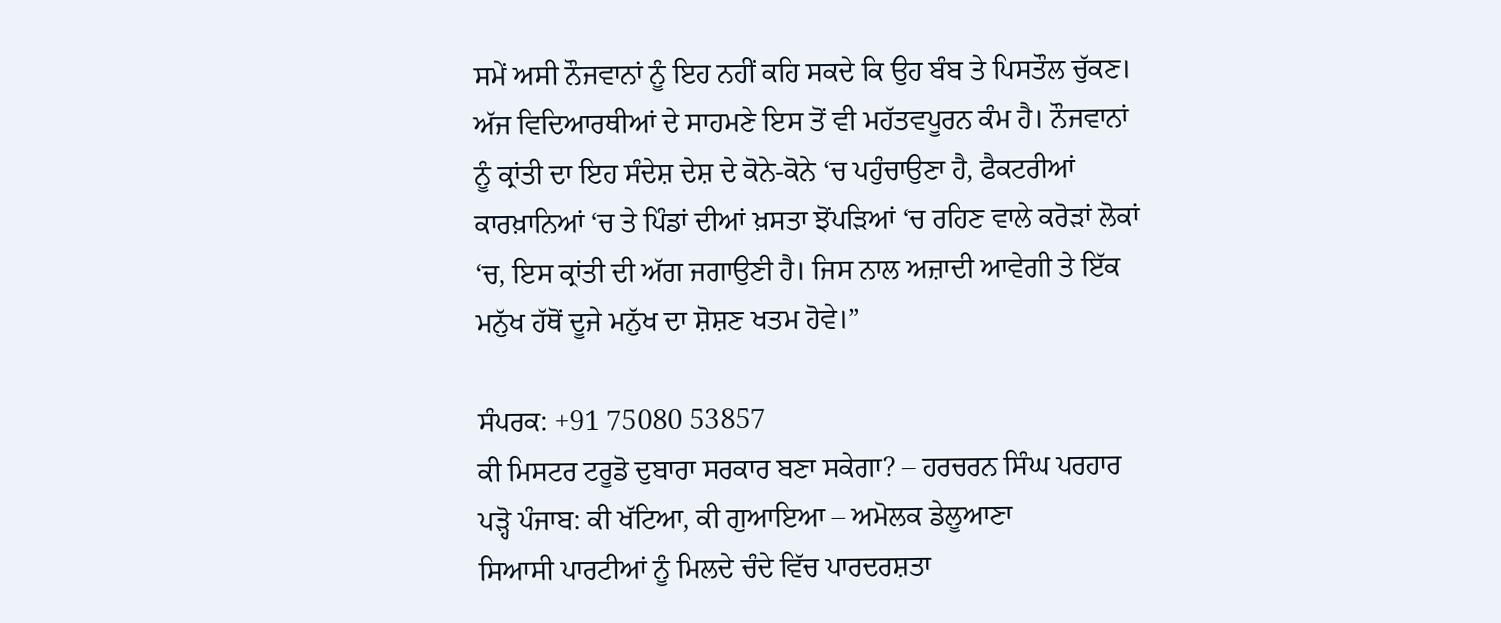ਸਮੇਂ ਅਸੀ ਨੌਜਵਾਨਾਂ ਨੂੰ ਇਹ ਨਹੀਂ ਕਹਿ ਸਕਦੇ ਕਿ ਉਹ ਬੰਬ ਤੇ ਪਿਸਤੌਲ ਚੁੱਕਣ। ਅੱਜ ਵਿਦਿਆਰਥੀਆਂ ਦੇ ਸਾਹਮਣੇ ਇਸ ਤੋਂ ਵੀ ਮਹੱਤਵਪੂਰਨ ਕੰਮ ਹੈ। ਨੌਜਵਾਨਾਂ ਨੂੰ ਕ੍ਰਾਂਤੀ ਦਾ ਇਹ ਸੰਦੇਸ਼ ਦੇਸ਼ ਦੇ ਕੋਨੇ-ਕੋਨੇ ‘ਚ ਪਹੁੰਚਾਉਣਾ ਹੈ, ਫੈਕਟਰੀਆਂ ਕਾਰਖ਼ਾਨਿਆਂ ‘ਚ ਤੇ ਪਿੰਡਾਂ ਦੀਆਂ ਖ਼ਸਤਾ ਝੋਂਪੜਿਆਂ ‘ਚ ਰਹਿਣ ਵਾਲੇ ਕਰੋੜਾਂ ਲੋਕਾਂ ‘ਚ, ਇਸ ਕ੍ਰਾਂਤੀ ਦੀ ਅੱਗ ਜਗਾਉਣੀ ਹੈ। ਜਿਸ ਨਾਲ ਅਜ਼ਾਦੀ ਆਵੇਗੀ ਤੇ ਇੱਕ ਮਨੁੱਖ ਹੱਥੋਂ ਦੂਜੇ ਮਨੁੱਖ ਦਾ ਸ਼ੋਸ਼ਣ ਖਤਮ ਹੋਵੇ।”

ਸੰਪਰਕ: +91 75080 53857
ਕੀ ਮਿਸਟਰ ਟਰੂਡੋ ਦੁਬਾਰਾ ਸਰਕਾਰ ਬਣਾ ਸਕੇਗਾ? – ਹਰਚਰਨ ਸਿੰਘ ਪਰਹਾਰ
ਪੜ੍ਹੋ ਪੰਜਾਬ: ਕੀ ਖੱਟਿਆ, ਕੀ ਗੁਆਇਆ – ਅਮੋਲਕ ਡੇਲੂਆਣਾ
ਸਿਆਸੀ ਪਾਰਟੀਆਂ ਨੂੰ ਮਿਲਦੇ ਚੰਦੇ ਵਿੱਚ ਪਾਰਦਰਸ਼ਤਾ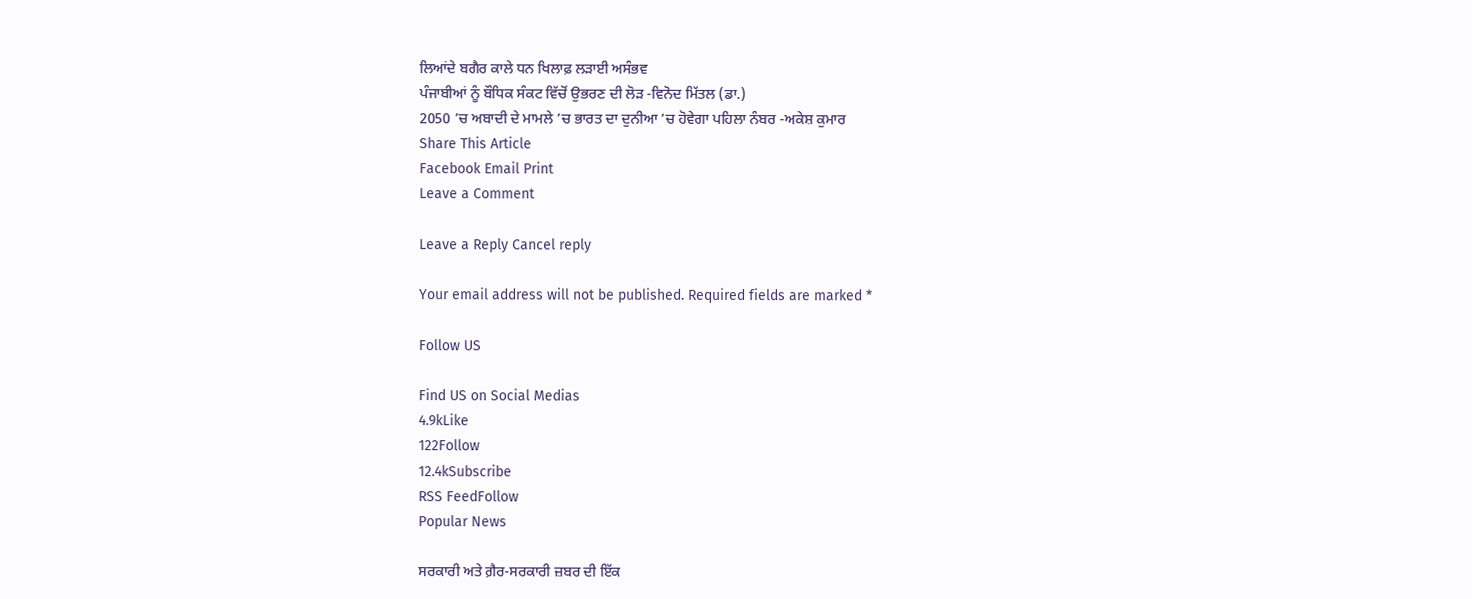ਲਿਆਂਦੇ ਬਗੈਰ ਕਾਲੇ ਧਨ ਖਿਲਾਫ਼ ਲੜਾਈ ਅਸੰਭਵ
ਪੰਜਾਬੀਆਂ ਨੂੰ ਬੌਧਿਕ ਸੰਕਟ ਵਿੱਚੋਂ ਉਭਰਣ ਦੀ ਲੋੜ -ਵਿਨੋਦ ਮਿੱਤਲ (ਡਾ.)
2050 ’ਚ ਅਬਾਦੀ ਦੇ ਮਾਮਲੇ ’ਚ ਭਾਰਤ ਦਾ ਦੁਨੀਆ ’ਚ ਹੋਵੇਗਾ ਪਹਿਲਾ ਨੰਬਰ -ਅਕੇਸ਼ ਕੁਮਾਰ
Share This Article
Facebook Email Print
Leave a Comment

Leave a Reply Cancel reply

Your email address will not be published. Required fields are marked *

Follow US

Find US on Social Medias
4.9kLike
122Follow
12.4kSubscribe
RSS FeedFollow
Popular News

ਸਰਕਾਰੀ ਅਤੇ ਗ਼ੈਰ-ਸਰਕਾਰੀ ਜ਼ਬਰ ਦੀ ਇੱਕ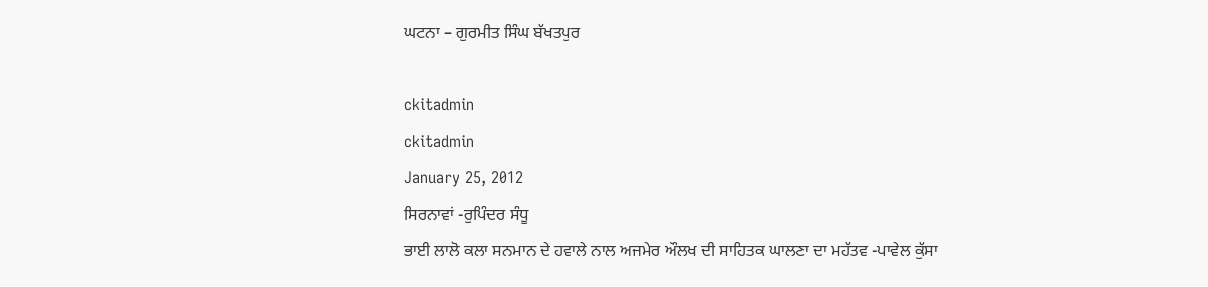ਘਟਨਾ – ਗੁਰਮੀਤ ਸਿੰਘ ਬੱਖਤਪੁਰ

ckitadmin
ckitadmin
January 25, 2012
ਸਿਰਨਾਵਾਂ -ਰੁਪਿੰਦਰ ਸੰਧੂ
ਭਾਈ ਲਾਲੋ ਕਲਾ ਸਨਮਾਨ ਦੇ ਹਵਾਲੇ ਨਾਲ ਅਜਮੇਰ ਔਲਖ ਦੀ ਸਾਹਿਤਕ ਘਾਲਣਾ ਦਾ ਮਹੱਤਵ -ਪਾਵੇਲ ਕੁੱਸਾ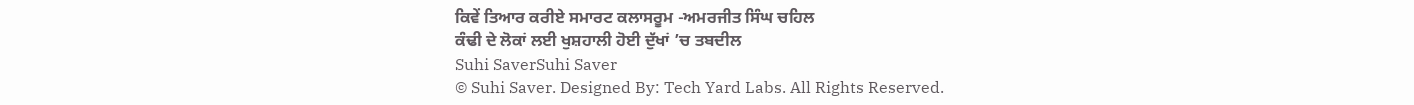ਕਿਵੇਂ ਤਿਆਰ ਕਰੀਏ ਸਮਾਰਟ ਕਲਾਸਰੂਮ -ਅਮਰਜੀਤ ਸਿੰਘ ਚਹਿਲ
ਕੰਢੀ ਦੇ ਲੋਕਾਂ ਲਈ ਖੁਸ਼ਹਾਲੀ ਹੋਈ ਦੁੱਖਾਂ ’ਚ ਤਬਦੀਲ
Suhi SaverSuhi Saver
© Suhi Saver. Designed By: Tech Yard Labs. All Rights Reserved.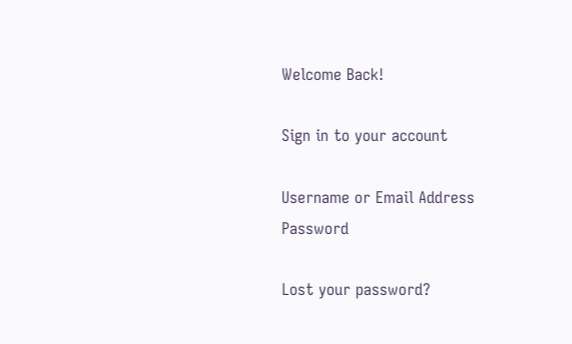Welcome Back!

Sign in to your account

Username or Email Address
Password

Lost your password?